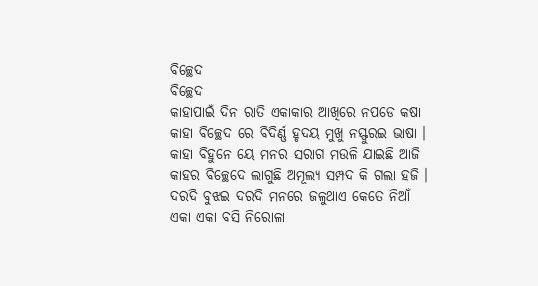ବିଚ୍ଛେଦ
ବିଚ୍ଛେଦ
କାହାପାଇଁ ଦିନ ରାତି ଏକାକାର ଆଖିରେ ନପଡେ କଷା
କାହା ବିଚ୍ଛେଦ ରେ ବିଦିର୍ଣ୍ଣ ହୃଦୟ ମୁଖୁ ନସ୍ଫୁରଇ ଭାଷା ।
କାହା ବିହୁନେ ୟେ ମନର ସରାଗ ମଉଳି ଯାଇଛି ଆଜି
କାହର ବିଚ୍ଛେଦେ ଲାଗୁଛି ଅମୂଲ୍ୟ ସମ୍ପଦ କି ଗଲା ହଜି ।
ଦରଦି ବୁଝଇ ଦରଦି ମନରେ ଜଳୁଥାଏ କେତେ ନିଆଁ
ଏକା ଏକା ବସି ନିରୋଳା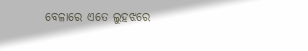ବେଳାରେ ଏତେ ଲୁହଝରେ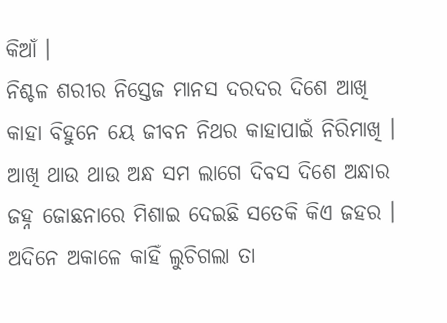କିଆଁ ।
ନିଶ୍ଚଳ ଶରୀର ନିସ୍ତେଜ ମାନସ ଦରଦର ଦିଶେ ଆଖି
କାହା ବିହୁନେ ୟେ ଜୀବନ ନିଥର କାହାପାଇଁ ନିରିମାଖି ।
ଆଖି ଥାଉ ଥାଉ ଅନ୍ଧ ସମ ଲାଗେ ଦିବସ ଦିଶେ ଅନ୍ଧାର
ଜହ୍ନ ଜୋଛନାରେ ମିଶାଇ ଦେଇଛି ସତେକି କିଏ ଜହର ।
ଅଦିନେ ଅକାଳେ କାହିଁ ଲୁଚିଗଲା ତା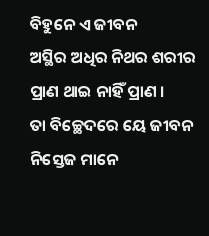ବିହୁନେ ଏ ଜୀବନ
ଅସ୍ଥିର ଅଧିର ନିଥର ଶରୀର ପ୍ରାଣ ଥାଇ ନାହିଁ ପ୍ରାଣ ।
ତା ବିଚ୍ଛେଦରେ ୟେ ଜୀବନ ନିସ୍ତେଜ ମାନେ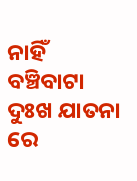ନାହିଁ ବଞ୍ଚିବାଟା
ଦୁଃଖ ଯାତନା ରେ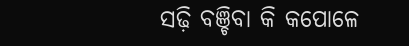ସଢ଼ି ବଞ୍ଚିବା କି କପୋଳେ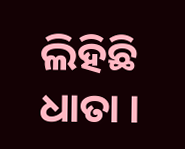ଲିହିଛି ଧାତା ।